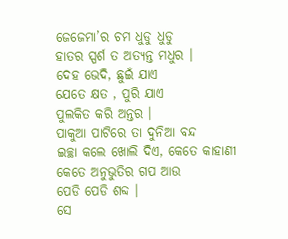ଜେଜେମା’ର ଚମ ଧୁଡୁ ଧୁଡୁ
ହାତର ସ୍ପର୍ଶ ତ ଅତ୍ୟନ୍ତ ମଧୁର ।
ଦେହ ଭେଦି, ଛୁଇଁ ଯାଏ
ଯେତେ କ୍ଷତ , ପୁରି ଯାଏ
ପୁଲକିତ କରି ଅନ୍ତର ।
ପାକୁଆ ପାଟିରେ ତା ଦୁନିଆ ବନ୍ଦ
ଇଚ୍ଛା କଲେ ଖୋଲି ଦିଏ, କେତେ କାହାଣୀ
କେତେ ଅନୁଭୁତିର ଗପ ଆଉ
ପେଡି ପେଡି ଶବ୍ଦ ।
ସେ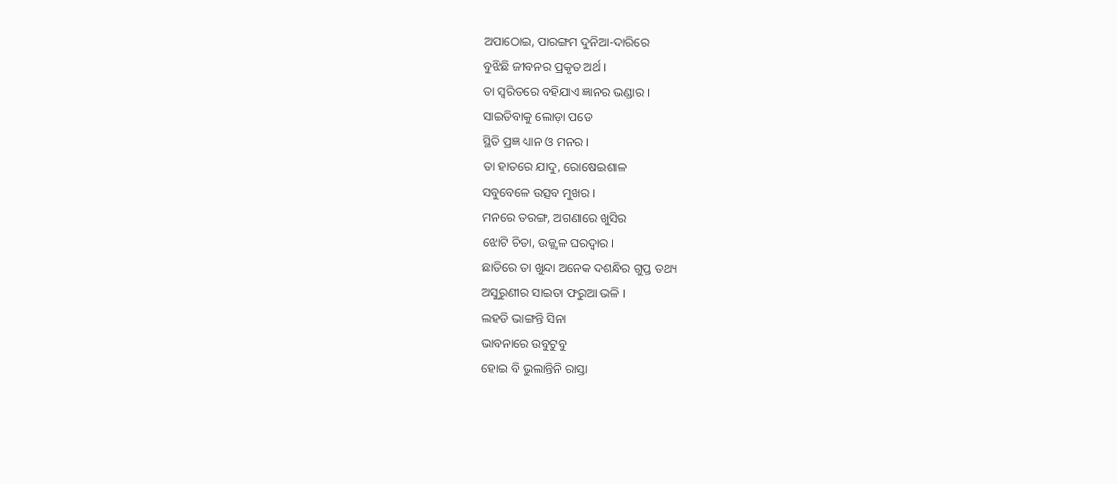ଅପାଠୋଇ, ପାରଙ୍ଗମ ଦୁନିଆ-ଦାରିରେ
ବୁଝିଛି ଜୀବନର ପ୍ରକୃତ ଅର୍ଥ ।
ତା ସ୍ୱରିତରେ ବହିଯାଏ ଜ୍ଞାନର ଭଣ୍ଡାର ।
ସାଇତିବାକୁ ଲୋଡ଼ା ପଡେ
ସ୍ଥିତି ପ୍ରଜ୍ଞ ଧ୍ୟାନ ଓ ମନର ।
ତା ହାତରେ ଯାଦୁ, ରୋଷେଇଶାଳ
ସବୁବେଳେ ଉତ୍ସବ ମୁଖର ।
ମନରେ ତରଙ୍ଗ, ଅଗଣାରେ ଖୁସିର
ଝୋଟି ଚିତା, ଉଜ୍ଜ୍ୱଳ ଘରଦ୍ୱାର ।
ଛାତିରେ ତା ଖୁନ୍ଦା ଅନେକ ଦଶନ୍ଧିର ଗୁପ୍ତ ତଥ୍ୟ
ଅସୁରୁଣୀର ସାଇତା ଫରୁଆ ଭଳି ।
ଲହଡି ଭାଙ୍ଗନ୍ତି ସିନା
ଭାବନାରେ ଉବୁଟୁବୁ
ହୋଇ ବି ଭୁଲାନ୍ତିନି ରାସ୍ତା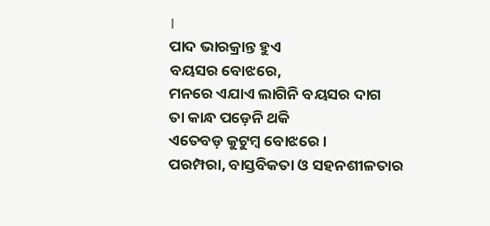।
ପାଦ ଭାରକ୍ରାନ୍ତ ହୁଏ
ବୟସର ବୋଝରେ,
ମନରେ ଏଯାଏ ଲାଗିନି ବୟସର ଦାଗ
ତା କାନ୍ଧ ପଡ଼େନି ଥକି
ଏତେବଡ଼ କୁଟୁମ୍ବ ବୋଝରେ ।
ପରମ୍ପରା, ବାସ୍ତବିକତା ଓ ସହନଶୀଳତାର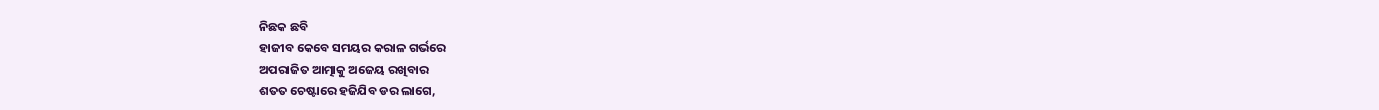ନିଛକ ଛବି
ହାଜୀବ କେବେ ସମୟର କରାଳ ଗର୍ଭରେ
ଅପରାଜିତ ଆତ୍ମାକୁ ଅଜେୟ ରଖିବାର
ଶତତ ଚେଷ୍ଟାରେ ହଜିଯିବ ଡର ଲାଗେ,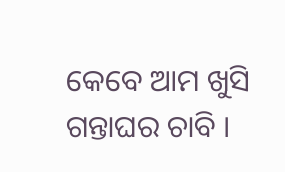କେବେ ଆମ ଖୁସି ଗନ୍ତାଘର ଚାବି ।